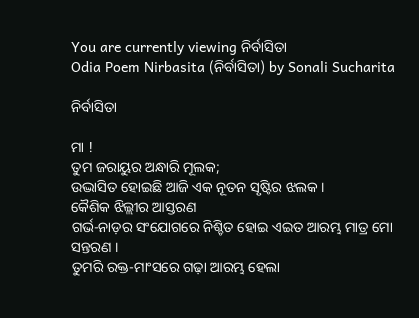You are currently viewing ନିର୍ବାସିତା
Odia Poem Nirbasita (ନିର୍ବାସିତା) by Sonali Sucharita

ନିର୍ବାସିତା

ମା !
ତୁମ ଜରାୟୁର ଅନ୍ଧାରି ମୂଲକ;
ଉଦ୍ଭାସିତ ହୋଇଛି ଆଜି ଏକ ନୂତନ ସୃଷ୍ଟିର ଝଲକ ।
କୈଶିକ ଝିଲ୍ଲୀର ଆସ୍ତରଣ
ଗର୍ଭ-ନାଡ଼ର ସଂଯୋଗରେ ନିଶ୍ଚିତ ହୋଇ ଏଇତ ଆରମ୍ଭ ମାତ୍ର ମୋ ସନ୍ତରଣ ।
ତୁମରି ରକ୍ତ-ମାଂସରେ ଗଢ଼ା ଆରମ୍ଭ ହେଲା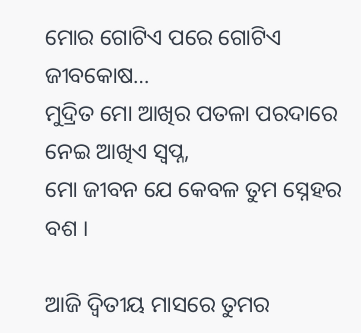ମୋର ଗୋଟିଏ ପରେ ଗୋଟିଏ ଜୀବକୋଷ…
ମୁଦ୍ରିତ ମୋ ଆଖିର ପତଳା ପରଦାରେ ନେଇ ଆଖିଏ ସ୍ୱପ୍ନ,
ମୋ ଜୀବନ ଯେ କେବଳ ତୁମ ସ୍ନେହର ବଶ ।

ଆଜି ଦ୍ଵିତୀୟ ମାସରେ ତୁମର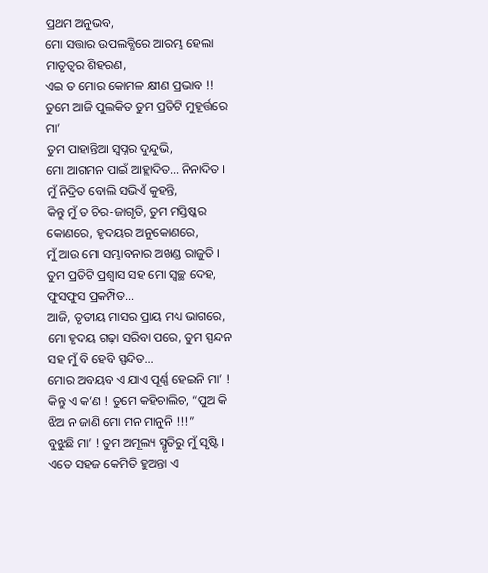ପ୍ରଥମ ଅନୁଭବ,
ମୋ ସତ୍ତାର ଉପଲବ୍ଧିରେ ଆରମ୍ଭ ହେଲା ମାତୃତ୍ୱର ଶିହରଣ,
ଏଇ ତ ମୋର କୋମଳ କ୍ଷୀଣ ପ୍ରଭାବ !!
ତୁମେ ଆଜି ପୁଲକିତ ତୁମ ପ୍ରତିଟି ମୁହୂର୍ତ୍ତରେ ମା’
ତୁମ ପାହାନ୍ତିଆ ସ୍ୱପ୍ନର ଦୁନ୍ଦୁଭି,
ମୋ ଆଗମନ ପାଇଁ ଆହ୍ଲାଦିତ… ନିନାଦିତ ।
ମୁଁ ନିଦ୍ରିତ ବୋଲି ସଭିଏଁ କୁହନ୍ତି,
କିନ୍ତୁ ମୁଁ ତ ଚିର-ଜାଗୃତି, ତୁମ ମସ୍ତିଷ୍କର କୋଣରେ, ହୃଦୟର ଅନୁକୋଣରେ,
ମୁଁ ଆଉ ମୋ ସମ୍ଭାବନାର ଅଖଣ୍ଡ ରାଜୁତି ।
ତୁମ ପ୍ରତିଟି ପ୍ରଶ୍ୱାସ ସହ ମୋ ସ୍ଵଚ୍ଛ ଦେହ, ଫୁସଫୁସ ପ୍ରକମ୍ପିତ…
ଆଜି, ତୃତୀୟ ମାସର ପ୍ରାୟ ମଧ୍ୟ ଭାଗରେ,
ମୋ ହୃଦୟ ଗଢ଼ା ସରିବା ପରେ, ତୁମ ସ୍ପନ୍ଦନ ସହ ମୁଁ ବି ହେବି ସ୍ପନ୍ଦିତ…
ମୋର ଅବୟବ ଏ ଯାଏ ପୂର୍ଣ୍ଣ ହେଇନି ମା’ !
କିନ୍ତୁ ଏ କ’ଣ ! ତୁମେ କହିଚାଲିଚ, “ପୁଅ କି ଝିଅ ନ ଜାଣି ମୋ ମନ ମାନୁନି !!!”
ବୁଝୁଛି ମା’ ! ତୁମ ଅମୂଲ୍ୟ ସ୍ମୃତିରୁ ମୁଁ ସୃଷ୍ଟି ।
ଏତେ ସହଜ କେମିତି ହୁଅନ୍ତା ଏ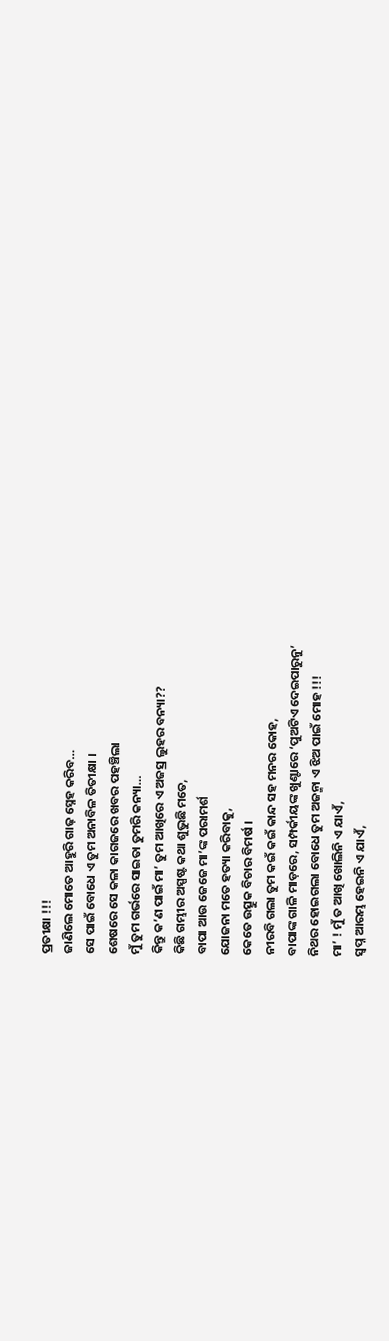ପ୍ରତୀକ୍ଷା !!!
ଜାଣିଲେ ମୋତେ ଆହୁରି ଗାଢ଼ ସ୍ନେହ କରିବ…
ସେ ପାଇଁ ବୋଧେ ଏ ତୁମ ଅନାବିଳ ତିତୀକ୍ଷା ।
ଶେଷରେ ସେ କଳା କାଗଜରେ ଖବର ପହଞ୍ଚିଲା
ମୁଁ ତୁମ ଗର୍ଭରେ ସାଇତା ତୁମରି କନ୍ୟା…
କିନ୍ତୁ କ’ଣ ପାଇଁ ମା’ ତୁମ ଆଖିରେ ଏ ଅଜସ୍ର ଲୁହର ବନ୍ୟା??
କିଛି ଗମ୍ଭୀର ଅସ୍ପଷ୍ଟ କଥା ଶୁଭୁଛି ମତେ,
ବାପା ଆଉ ଜେଜେ ମା’ଙ୍କ ପରାମର୍ଶ
ଯୋଜନା ମତେ ହତ୍ୟା କରିବାକୁ,
କେତେ ଉତ୍ସୁକ ବିଚାର ବିମର୍ଷ ।
ନୀରବି ଗଲା ତୁମ କଇଁ କଇଁ କାନ୍ଦ ସହ ମନର କୋହ,
ବାପାଙ୍କ ଗାଳି ମାଡ଼ରେ, ସମ୍ପର୍କୀୟଙ୍କ ଖୁଣ୍ଟାରେ ‘ପୁଅଟିଏ ଦେଇପାରୁନୁ’
ନିଥର ହୋଇଗଲା ବୋଧେ ତୁମ ଅଜନ୍ମା ଏ ଝିଅ ପାଇଁ ମୋହ !!!
ମା’ ! ମୁଁ ତ ଆଖି ଖୋଲିନି ଏ ଯାଏଁ,
ସ୍ୱପ୍ନ ଆରମ୍ଭ ହେଇନି ଏ ଯାଏଁ,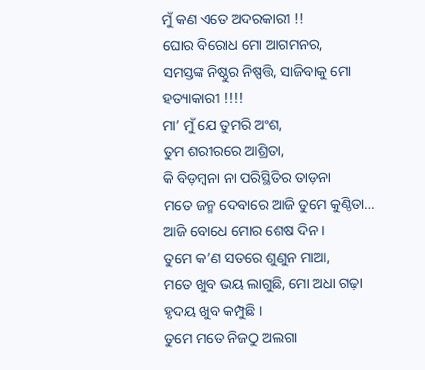ମୁଁ କଣ ଏତେ ଅଦରକାରୀ !!
ଘୋର ବିରୋଧ ମୋ ଆଗମନର,
ସମସ୍ତଙ୍କ ନିଷ୍ଠୁର ନିଷ୍ପତ୍ତି, ସାଜିବାକୁ ମୋ ହତ୍ୟାକାରୀ !!!!
ମା’ ମୁଁ ଯେ ତୁମରି ଅଂଶ,
ତୁମ ଶରୀରରେ ଆଶ୍ରିତା,
କି ବିଡ଼ମ୍ବନା ନା ପରିସ୍ଥିତିର ତାଡ଼ନା
ମତେ ଜନ୍ମ ଦେବାରେ ଆଜି ତୁମେ କୁଣ୍ଠିତା…
ଆଜି ବୋଧେ ମୋର ଶେଷ ଦିନ ।
ତୁମେ କ’ଣ ସତରେ ଶୁଣୁନ ମାଆ,
ମତେ ଖୁବ ଭୟ ଲାଗୁଛି, ମୋ ଅଧା ଗଢ଼ା ହୃଦୟ ଖୁବ କମ୍ପୁଛି ।
ତୁମେ ମତେ ନିଜଠୁ ଅଲଗା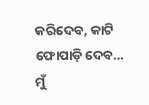କରିଦେବ, କାଟି ଫୋପାଡ଼ି ଦେବ…
ମୁଁ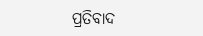ପ୍ରତିବାଦ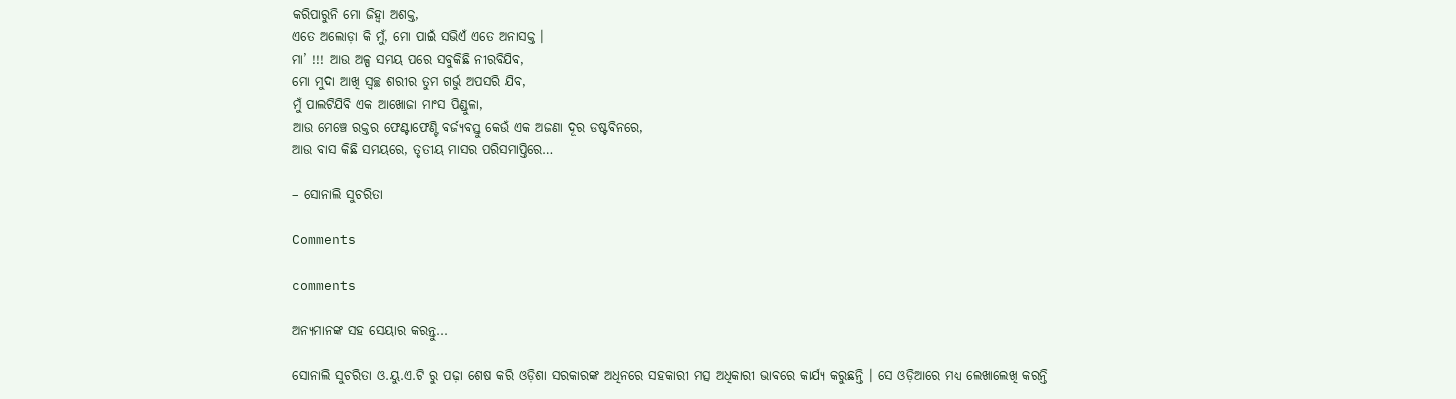କରିପାରୁନି ମୋ ଜିହ୍ଵା ଅଶକ୍ତ,
ଏତେ ଅଲୋଡ଼ା କି ମୁଁ, ମୋ ପାଇଁ ସଭିଏଁ ଏତେ ଅନାସକ୍ତ ।
ମା’ !!! ଆଉ ଅଳ୍ପ ସମୟ ପରେ ସବୁକିଛି ନୀରବିଯିବ,
ମୋ ମୁଦା ଆଖି ସ୍ୱଚ୍ଛ ଶରୀର ତୁମ ଗର୍ଭୁ ଅପସରି ଯିବ,
ମୁଁ ପାଲଟିଯିବି ଏକ ଆଖୋଜା ମାଂସ ପିଣ୍ଡୁଳା,
ଆଉ ମେଞ୍ଚେ ରକ୍ତର ଫେଣ୍ଟାଫେଣ୍ଟି ବର୍ଜ୍ୟବସ୍ତୁ କେଉଁ ଏକ ଅଜଣା ଦୂର ଡଷ୍ଟବିନରେ,
ଆଉ ବାସ କିଛି ସମୟରେ, ତୃତୀୟ ମାସର ପରିସମାପ୍ତିରେ…

– ସୋନାଲି ସୁଚରିତା

Comments

comments

ଅନ୍ୟମାନଙ୍କ ସହ ସେୟାର କରନ୍ତୁ...

ସୋନାଲି ସୁଚରିତା ଓ.ୟୁ.ଏ.ଟି ରୁ ପଢ଼ା ଶେଷ କରି ଓଡ଼ିଶା ସରକାରଙ୍କ ଅଧିନରେ ସହକାରୀ ମତ୍ସ ଅଧିକାରୀ ଭାବରେ କାର୍ଯ୍ୟ କରୁଛନ୍ତି । ସେ ଓଡ଼ିଆରେ ମଧ୍ୟ ଲେଖାଲେଖି କରନ୍ତି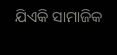ଯିଏକି ସାମାଜିକ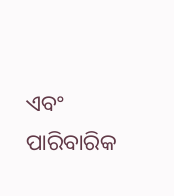ଏବଂ ପାରିବାରିକ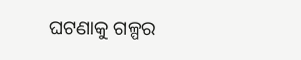ଘଟଣାକୁ ଗଳ୍ପର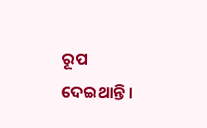ରୂପ ଦେଇଥାନ୍ତି ।